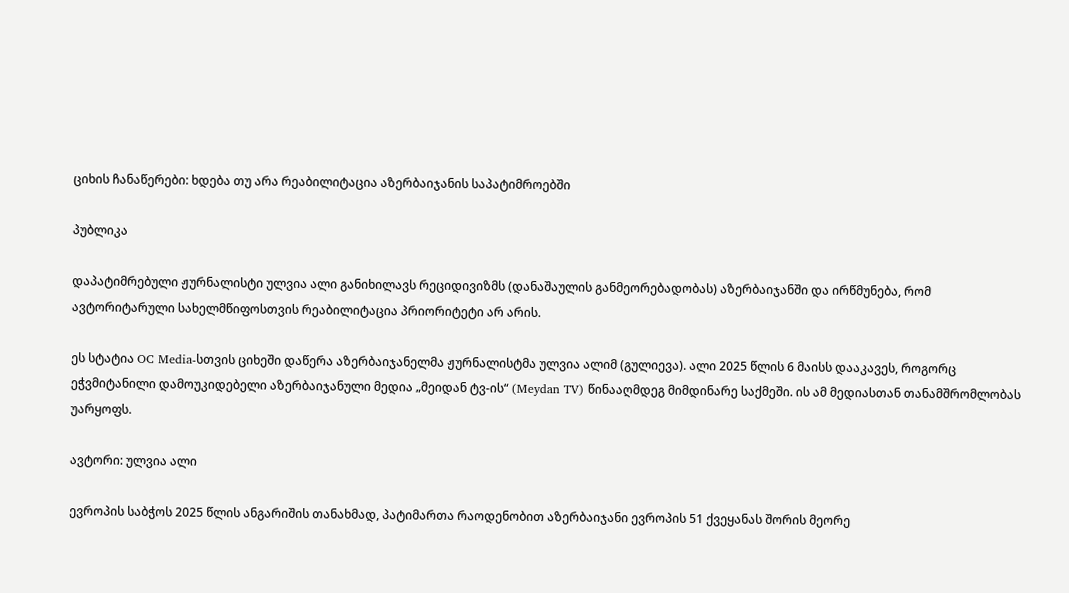ციხის ჩანაწერები: ხდება თუ არა რეაბილიტაცია აზერბაიჯანის საპატიმროებში

პუბლიკა

დაპატიმრებული ჟურნალისტი ულვია ალი განიხილავს რეციდივიზმს (დანაშაულის განმეორებადობას) აზერბაიჯანში და ირწმუნება, რომ ავტორიტარული სახელმწიფოსთვის რეაბილიტაცია პრიორიტეტი არ არის.

ეს სტატია OC Media-სთვის ციხეში დაწერა აზერბაიჯანელმა ჟურნალისტმა ულვია ალიმ (გულიევა). ალი 2025 წლის 6 მაისს დააკავეს, როგორც ეჭვმიტანილი დამოუკიდებელი აზერბაიჯანული მედია „მეიდან ტვ-ის“ (Meydan TV) წინააღმდეგ მიმდინარე საქმეში. ის ამ მედიასთან თანამშრომლობას უარყოფს.

ავტორი: ულვია ალი

ევროპის საბჭოს 2025 წლის ანგარიშის თანახმად, პატიმართა რაოდენობით აზერბაიჯანი ევროპის 51 ქვეყანას შორის მეორე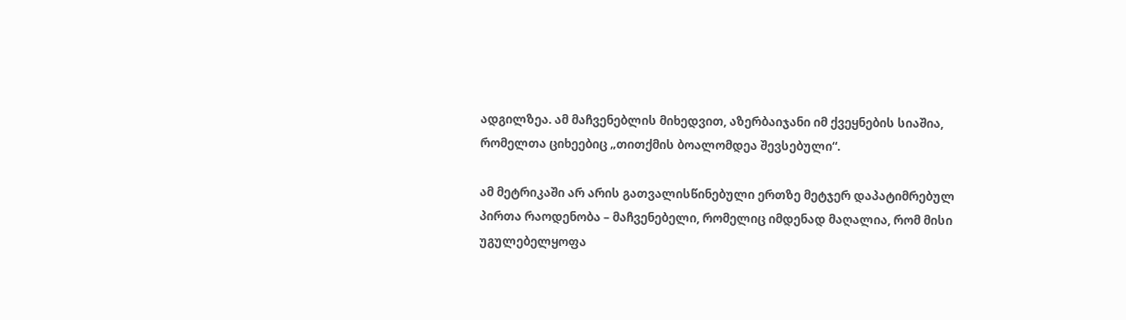ადგილზეა. ამ მაჩვენებლის მიხედვით, აზერბაიჯანი იმ ქვეყნების სიაშია, რომელთა ციხეებიც „თითქმის ბოალომდეა შევსებული“.

ამ მეტრიკაში არ არის გათვალისწინებული ერთზე მეტჯერ დაპატიმრებულ პირთა რაოდენობა – მაჩვენებელი, რომელიც იმდენად მაღალია, რომ მისი უგულებელყოფა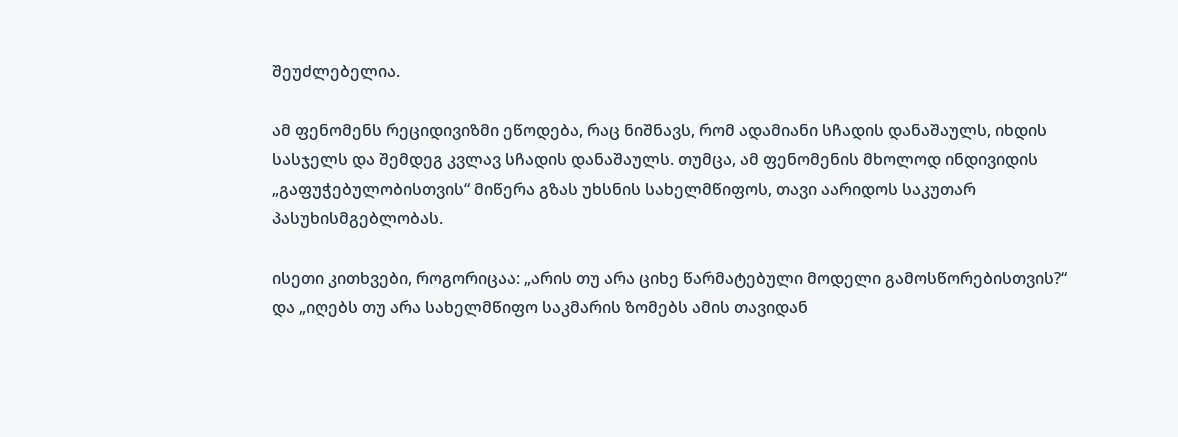შეუძლებელია.

ამ ფენომენს რეციდივიზმი ეწოდება, რაც ნიშნავს, რომ ადამიანი სჩადის დანაშაულს, იხდის სასჯელს და შემდეგ კვლავ სჩადის დანაშაულს. თუმცა, ამ ფენომენის მხოლოდ ინდივიდის „გაფუჭებულობისთვის“ მიწერა გზას უხსნის სახელმწიფოს, თავი აარიდოს საკუთარ პასუხისმგებლობას.

ისეთი კითხვები, როგორიცაა: „არის თუ არა ციხე წარმატებული მოდელი გამოსწორებისთვის?“ და „იღებს თუ არა სახელმწიფო საკმარის ზომებს ამის თავიდან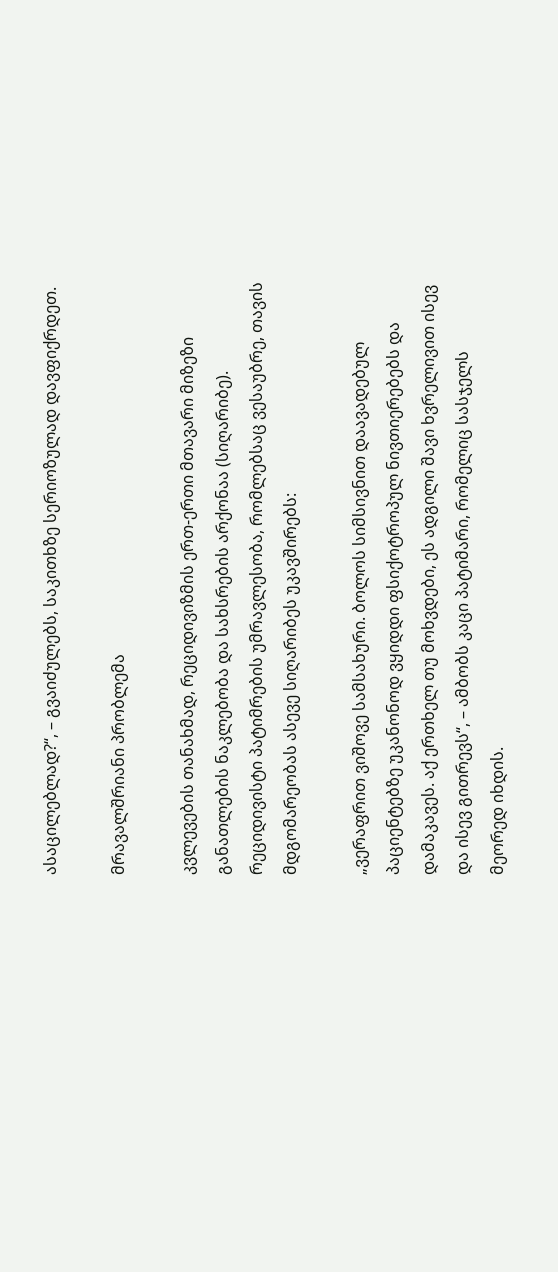ასაცილებლად?“, – გვაიძულებს, საკითხზე სერიოზულად დავფიქრდეთ.

მრავალშრიანი პრობლემა

კვლევების თანახმად, რეციდივიზმის ერთ-ერთი მთავარი მიზეზი განათლების ნაკლებობა და სახსრების არქონაა (სიღარიბე). რეციდივისტი პატიმრების უმრავლესობა, რომლებსაც ვესაუბრე, თავის მდგომარეობას ასევე სიღარიბეს უკავშირებს:

„ვერაფრით ვიშოვე სამსახური. ბოლოს სიმსივნით დაავადებულ პაციენტებზე უკანონოდ ვყიდდი ფსიქოტროპულ ნივთიერებებს და დამაკავეს. აქ ერთხელ თუ მოხვდები, ეს ადგილი შავი ხვრელივით ისევ და ისევ გითრევს“, – ამბობს კაცი პატიმარი, რომელიც სასჯელს მეორედ იხდის.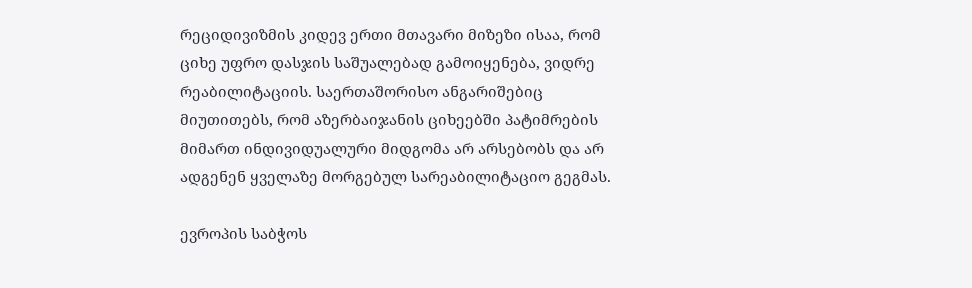რეციდივიზმის კიდევ ერთი მთავარი მიზეზი ისაა, რომ ციხე უფრო დასჯის საშუალებად გამოიყენება, ვიდრე რეაბილიტაციის. საერთაშორისო ანგარიშებიც მიუთითებს, რომ აზერბაიჯანის ციხეებში პატიმრების მიმართ ინდივიდუალური მიდგომა არ არსებობს და არ ადგენენ ყველაზე მორგებულ სარეაბილიტაციო გეგმას.

ევროპის საბჭოს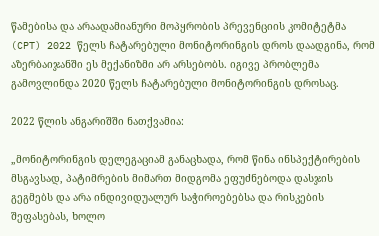წამებისა და არაადამიანური მოპყრობის პრევენციის კომიტეტმა (CPT) 2022 წელს ჩატარებული მონიტორინგის დროს დაადგინა, რომ აზერბაიჯანში ეს მექანიზმი არ არსებობს. იგივე პრობლემა გამოვლინდა 2020 წელს ჩატარებული მონიტორინგის დროსაც.

2022 წლის ანგარიშში ნათქვამია:

„მონიტორინგის დელეგაციამ განაცხადა, რომ წინა ინსპექტირების მსგავსად, პატიმრების მიმართ მიდგომა ეფუძნებოდა დასჯის გეგმებს და არა ინდივიდუალურ საჭიროებებსა და რისკების შეფასებას, ხოლო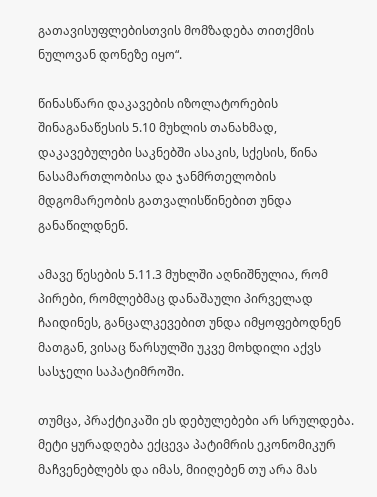გათავისუფლებისთვის მომზადება თითქმის ნულოვან დონეზე იყო“.

წინასწარი დაკავების იზოლატორების შინაგანაწესის 5.10 მუხლის თანახმად, დაკავებულები საკნებში ასაკის, სქესის, წინა ნასამართლობისა და ჯანმრთელობის მდგომარეობის გათვალისწინებით უნდა განაწილდნენ.

ამავე წესების 5.11.3 მუხლში აღნიშნულია, რომ პირები, რომლებმაც დანაშაული პირველად ჩაიდინეს, განცალკევებით უნდა იმყოფებოდნენ მათგან, ვისაც წარსულში უკვე მოხდილი აქვს სასჯელი საპატიმროში.

თუმცა, პრაქტიკაში ეს დებულებები არ სრულდება. მეტი ყურადღება ექცევა პატიმრის ეკონომიკურ მაჩვენებლებს და იმას, მიიღებენ თუ არა მას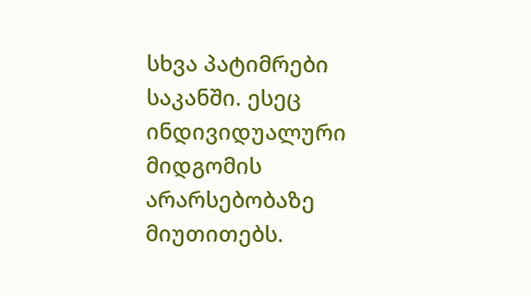სხვა პატიმრები საკანში. ესეც ინდივიდუალური მიდგომის არარსებობაზე მიუთითებს.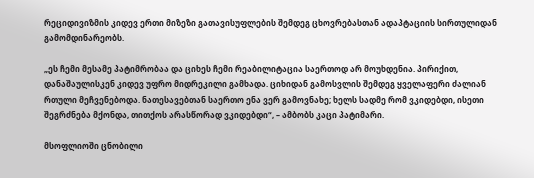რეციდივიზმის კიდევ ერთი მიზეზი გათავისუფლების შემდეგ ცხოვრებასთან ადაპტაციის სირთულიდან გამომდინარეობს.

„ეს ჩემი მესამე პატიმრობაა და ციხეს ჩემი რეაბილიტაცია საერთოდ არ მოუხდენია. პირიქით, დანაშაულისკენ კიდევ უფრო მიდრეკილი გამხადა. ციხიდან გამოსვლის შემდეგ ყველაფერი ძალიან რთული მეჩვენებოდა. ნათესავებთან საერთო ენა ვერ გამოვნახე; ხელს სადმე რომ ვკიდებდი, ისეთი შეგრძნება მქონდა, თითქოს არასწორად ვკიდებდი“, – ამბობს კაცი პატიმარი.

მსოფლიოში ცნობილი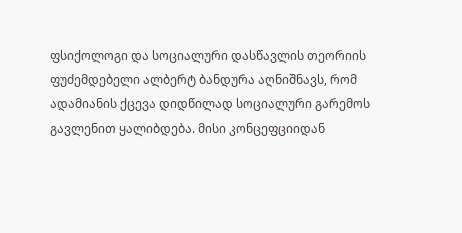ფსიქოლოგი და სოციალური დასწავლის თეორიის ფუძემდებელი ალბერტ ბანდურა აღნიშნავს, რომ ადამიანის ქცევა დიდწილად სოციალური გარემოს გავლენით ყალიბდება. მისი კონცეფციიდან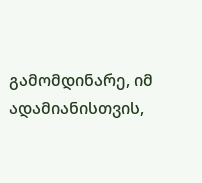გამომდინარე, იმ ადამიანისთვის,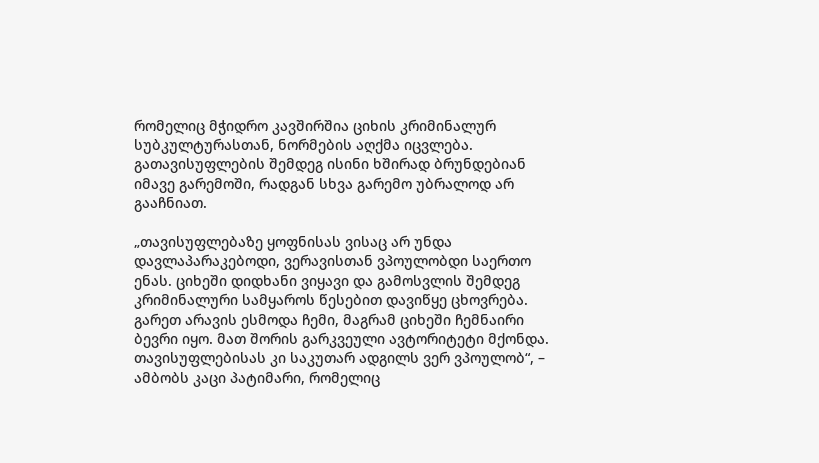რომელიც მჭიდრო კავშირშია ციხის კრიმინალურ სუბკულტურასთან, ნორმების აღქმა იცვლება. გათავისუფლების შემდეგ ისინი ხშირად ბრუნდებიან იმავე გარემოში, რადგან სხვა გარემო უბრალოდ არ გააჩნიათ.

„თავისუფლებაზე ყოფნისას ვისაც არ უნდა დავლაპარაკებოდი, ვერავისთან ვპოულობდი საერთო ენას. ციხეში დიდხანი ვიყავი და გამოსვლის შემდეგ კრიმინალური სამყაროს წესებით დავიწყე ცხოვრება. გარეთ არავის ესმოდა ჩემი, მაგრამ ციხეში ჩემნაირი ბევრი იყო. მათ შორის გარკვეული ავტორიტეტი მქონდა. თავისუფლებისას კი საკუთარ ადგილს ვერ ვპოულობ“, – ამბობს კაცი პატიმარი, რომელიც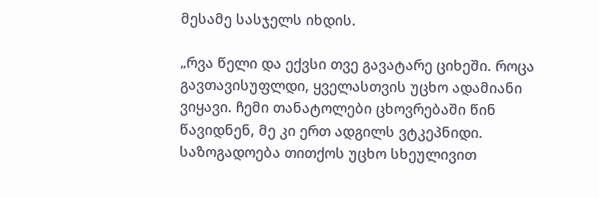მესამე სასჯელს იხდის.

„რვა წელი და ექვსი თვე გავატარე ციხეში. როცა გავთავისუფლდი, ყველასთვის უცხო ადამიანი ვიყავი. ჩემი თანატოლები ცხოვრებაში წინ წავიდნენ, მე კი ერთ ადგილს ვტკეპნიდი. საზოგადოება თითქოს უცხო სხეულივით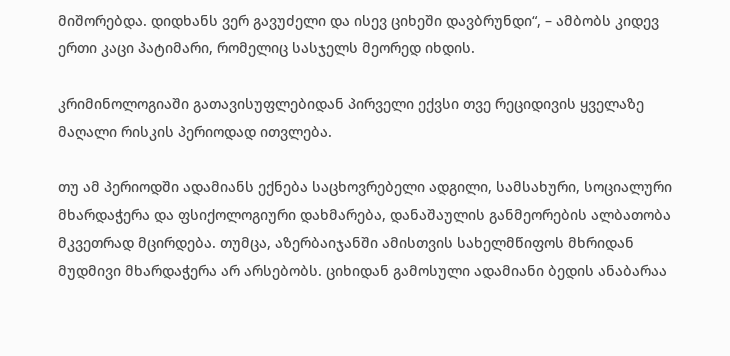მიშორებდა. დიდხანს ვერ გავუძელი და ისევ ციხეში დავბრუნდი“, – ამბობს კიდევ ერთი კაცი პატიმარი, რომელიც სასჯელს მეორედ იხდის.

კრიმინოლოგიაში გათავისუფლებიდან პირველი ექვსი თვე რეციდივის ყველაზე მაღალი რისკის პერიოდად ითვლება.

თუ ამ პერიოდში ადამიანს ექნება საცხოვრებელი ადგილი, სამსახური, სოციალური მხარდაჭერა და ფსიქოლოგიური დახმარება, დანაშაულის განმეორების ალბათობა მკვეთრად მცირდება. თუმცა, აზერბაიჯანში ამისთვის სახელმწიფოს მხრიდან მუდმივი მხარდაჭერა არ არსებობს. ციხიდან გამოსული ადამიანი ბედის ანაბარაა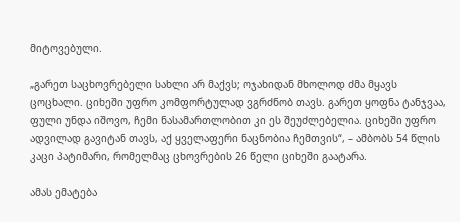მიტოვებული.

„გარეთ საცხოვრებელი სახლი არ მაქვს; ოჯახიდან მხოლოდ ძმა მყავს ცოცხალი. ციხეში უფრო კომფორტულად ვგრძნობ თავს. გარეთ ყოფნა ტანჯვაა, ფული უნდა იშოვო, ჩემი ნასამართლობით კი ეს შეუძლებელია. ციხეში უფრო ადვილად გავიტან თავს, აქ ყველაფერი ნაცნობია ჩემთვის“, – ამბობს 54 წლის კაცი პატიმარი, რომელმაც ცხოვრების 26 წელი ციხეში გაატარა.

ამას ემატება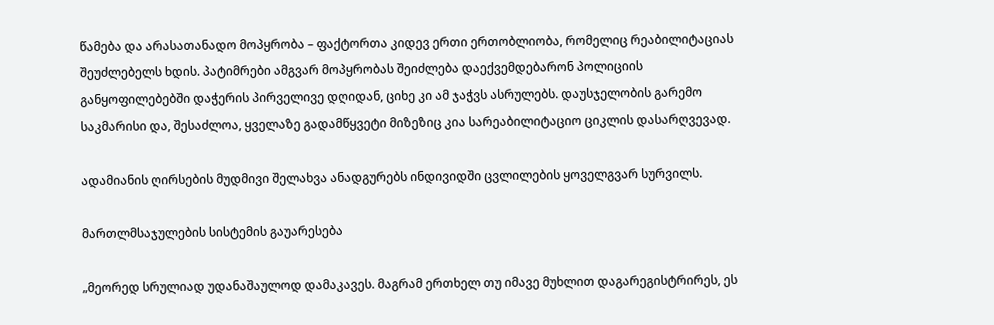წამება და არასათანადო მოპყრობა – ფაქტორთა კიდევ ერთი ერთობლიობა, რომელიც რეაბილიტაციას შეუძლებელს ხდის. პატიმრები ამგვარ მოპყრობას შეიძლება დაექვემდებარონ პოლიციის განყოფილებებში დაჭერის პირველივე დღიდან, ციხე კი ამ ჯაჭვს ასრულებს. დაუსჯელობის გარემო საკმარისი და, შესაძლოა, ყველაზე გადამწყვეტი მიზეზიც კია სარეაბილიტაციო ციკლის დასარღვევად.

ადამიანის ღირსების მუდმივი შელახვა ანადგურებს ინდივიდში ცვლილების ყოველგვარ სურვილს.

მართლმსაჯულების სისტემის გაუარესება

„მეორედ სრულიად უდანაშაულოდ დამაკავეს. მაგრამ ერთხელ თუ იმავე მუხლით დაგარეგისტრირეს, ეს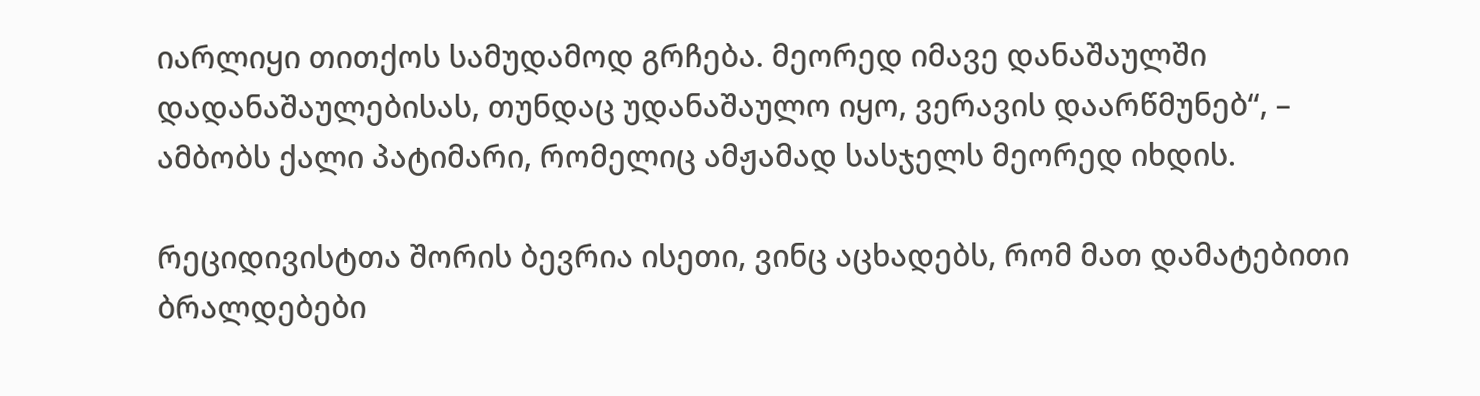იარლიყი თითქოს სამუდამოდ გრჩება. მეორედ იმავე დანაშაულში დადანაშაულებისას, თუნდაც უდანაშაულო იყო, ვერავის დაარწმუნებ“, – ამბობს ქალი პატიმარი, რომელიც ამჟამად სასჯელს მეორედ იხდის.

რეციდივისტთა შორის ბევრია ისეთი, ვინც აცხადებს, რომ მათ დამატებითი ბრალდებები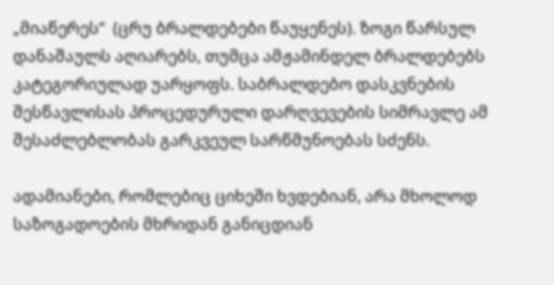„მიაწერეს“  (ცრუ ბრალდებები წაუყენეს). ზოგი წარსულ დანაშაულს აღიარებს, თუმცა ამჟამინდელ ბრალდებებს კატეგორიულად უარყოფს. საბრალდებო დასკვნების შესწავლისას პროცედურული დარღვევების სიმრავლე ამ შესაძლებლობას გარკვეულ სარწმუნოებას სძენს.

ადამიანები, რომლებიც ციხეში ხვდებიან, არა მხოლოდ საზოგადოების მხრიდან განიცდიან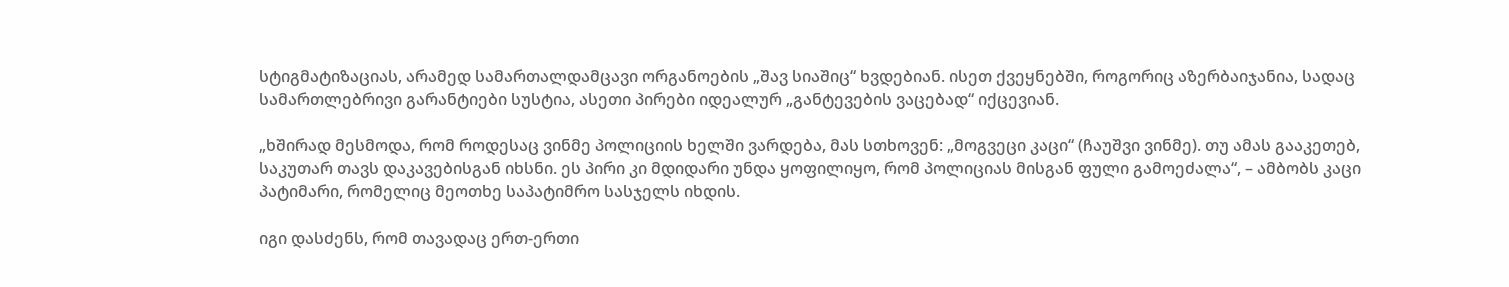სტიგმატიზაციას, არამედ სამართალდამცავი ორგანოების „შავ სიაშიც“ ხვდებიან. ისეთ ქვეყნებში, როგორიც აზერბაიჯანია, სადაც სამართლებრივი გარანტიები სუსტია, ასეთი პირები იდეალურ „განტევების ვაცებად“ იქცევიან.

„ხშირად მესმოდა, რომ როდესაც ვინმე პოლიციის ხელში ვარდება, მას სთხოვენ: „მოგვეცი კაცი“ (ჩაუშვი ვინმე). თუ ამას გააკეთებ, საკუთარ თავს დაკავებისგან იხსნი. ეს პირი კი მდიდარი უნდა ყოფილიყო, რომ პოლიციას მისგან ფული გამოეძალა“, – ამბობს კაცი პატიმარი, რომელიც მეოთხე საპატიმრო სასჯელს იხდის.

იგი დასძენს, რომ თავადაც ერთ-ერთი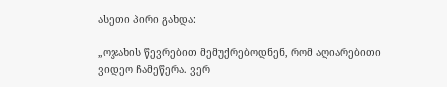ასეთი პირი გახდა:

„ოჯახის წევრებით მემუქრებოდნენ, რომ აღიარებითი ვიდეო ჩამეწერა. ვერ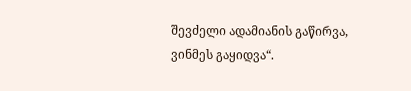შევძელი ადამიანის გაწირვა, ვინმეს გაყიდვა“.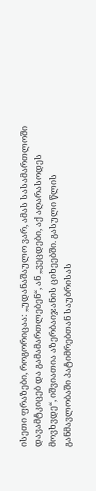ისეთი ფრაზები, როგორიცაა: „უდანაშაულო ვარ, ამას სასამართლოში დავამტკიცებ და გამამართლებენ“, ან „ვეცდები, აქ აღარასოდეს მოვხვდე“, იშვიათია აზერბაიჯანის ციხეებში. გასული წლის განმავლობაში პატიმრებთან საუბრისას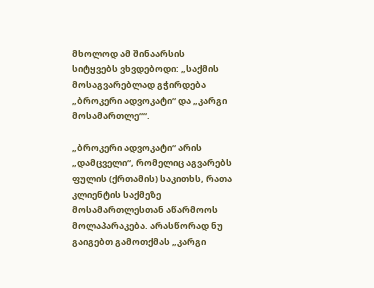მხოლოდ ამ შინაარსის სიტყვებს ვხვდებოდი: „საქმის მოსაგვარებლად გჭირდება „ბროკერი ადვოკატი“ და „კარგი მოსამართლე““.

„ბროკერი ადვოკატი“ არის „დამცველი“, რომელიც აგვარებს ფულის (ქრთამის) საკითხს, რათა კლიენტის საქმეზე მოსამართლესთან აწარმოოს მოლაპარაკება. არასწორად ნუ გაიგებთ გამოთქმას „კარგი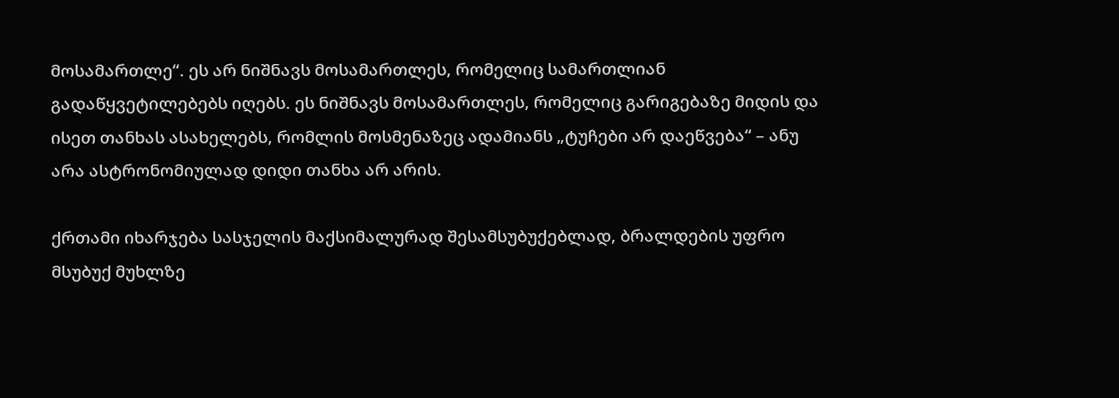მოსამართლე“. ეს არ ნიშნავს მოსამართლეს, რომელიც სამართლიან გადაწყვეტილებებს იღებს. ეს ნიშნავს მოსამართლეს, რომელიც გარიგებაზე მიდის და ისეთ თანხას ასახელებს, რომლის მოსმენაზეც ადამიანს „ტუჩები არ დაეწვება“ – ანუ არა ასტრონომიულად დიდი თანხა არ არის.

ქრთამი იხარჯება სასჯელის მაქსიმალურად შესამსუბუქებლად, ბრალდების უფრო მსუბუქ მუხლზე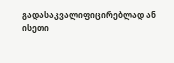გადასაკვალიფიცირებლად ან ისეთი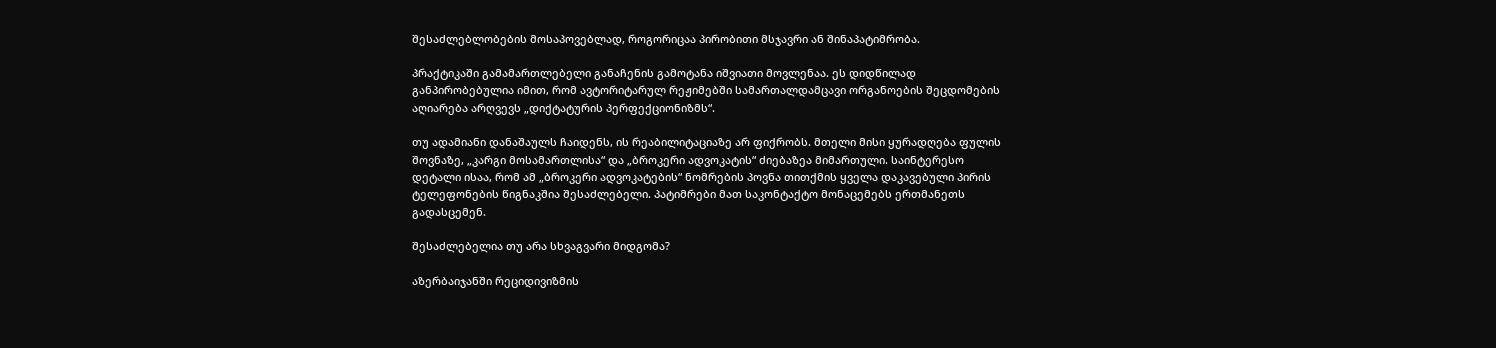შესაძლებლობების მოსაპოვებლად, როგორიცაა პირობითი მსჯავრი ან შინაპატიმრობა.

პრაქტიკაში გამამართლებელი განაჩენის გამოტანა იშვიათი მოვლენაა. ეს დიდწილად განპირობებულია იმით, რომ ავტორიტარულ რეჟიმებში სამართალდამცავი ორგანოების შეცდომების აღიარება არღვევს „დიქტატურის პერფექციონიზმს“.

თუ ადამიანი დანაშაულს ჩაიდენს, ის რეაბილიტაციაზე არ ფიქრობს. მთელი მისი ყურადღება ფულის შოვნაზე, „კარგი მოსამართლისა“ და „ბროკერი ადვოკატის“ ძიებაზეა მიმართული. საინტერესო დეტალი ისაა, რომ ამ „ბროკერი ადვოკატების“ ნომრების პოვნა თითქმის ყველა დაკავებული პირის ტელეფონების წიგნაკშია შესაძლებელი. პატიმრები მათ საკონტაქტო მონაცემებს ერთმანეთს გადასცემენ.

შესაძლებელია თუ არა სხვაგვარი მიდგომა?

აზერბაიჯანში რეციდივიზმის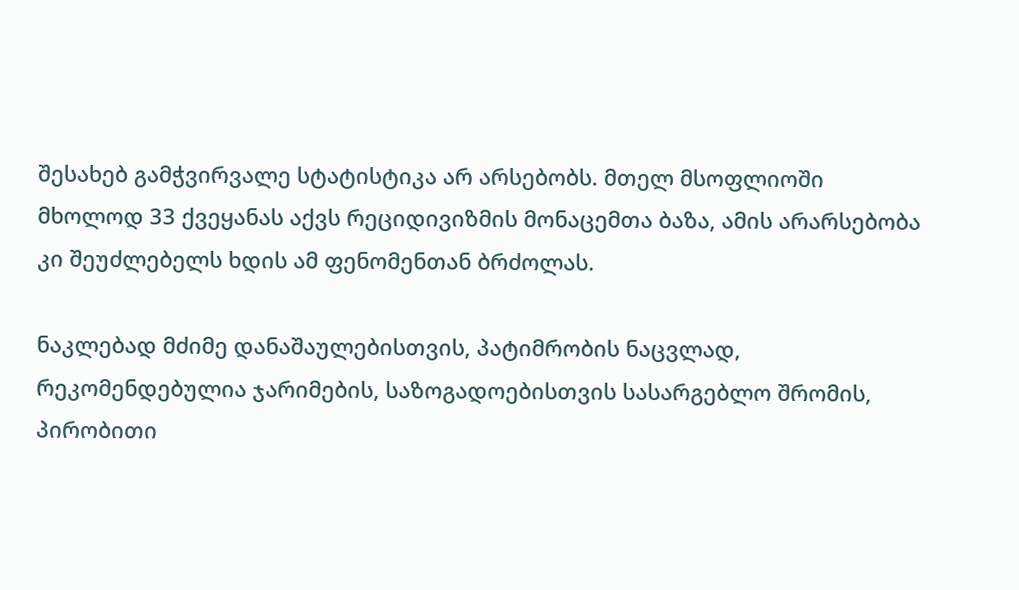შესახებ გამჭვირვალე სტატისტიკა არ არსებობს. მთელ მსოფლიოში მხოლოდ 33 ქვეყანას აქვს რეციდივიზმის მონაცემთა ბაზა, ამის არარსებობა კი შეუძლებელს ხდის ამ ფენომენთან ბრძოლას.

ნაკლებად მძიმე დანაშაულებისთვის, პატიმრობის ნაცვლად, რეკომენდებულია ჯარიმების, საზოგადოებისთვის სასარგებლო შრომის, პირობითი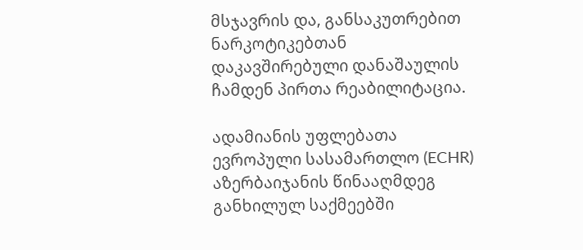მსჯავრის და, განსაკუთრებით ნარკოტიკებთან დაკავშირებული დანაშაულის ჩამდენ პირთა რეაბილიტაცია.

ადამიანის უფლებათა ევროპული სასამართლო (ECHR) აზერბაიჯანის წინააღმდეგ განხილულ საქმეებში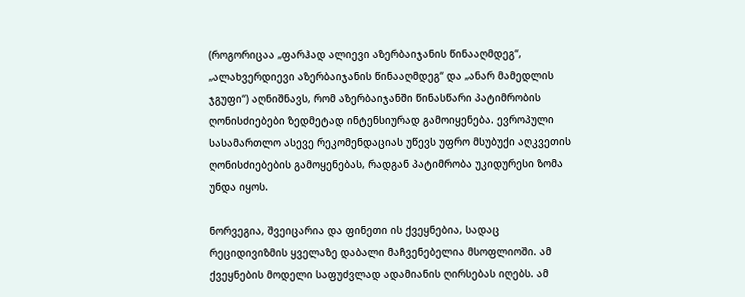(როგორიცაა „ფარჰად ალიევი აზერბაიჯანის წინააღმდეგ“, „ალახვერდიევი აზერბაიჯანის წინააღმდეგ“ და „ანარ მამედლის ჯგუფი“) აღნიშნავს, რომ აზერბაიჯანში წინასწარი პატიმრობის ღონისძიებები ზედმეტად ინტენსიურად გამოიყენება. ევროპული სასამართლო ასევე რეკომენდაციას უწევს უფრო მსუბუქი აღკვეთის ღონისძიებების გამოყენებას, რადგან პატიმრობა უკიდურესი ზომა უნდა იყოს.

ნორვეგია, შვეიცარია და ფინეთი ის ქვეყნებია, სადაც რეციდივიზმის ყველაზე დაბალი მაჩვენებელია მსოფლიოში. ამ ქვეყნების მოდელი საფუძვლად ადამიანის ღირსებას იღებს. ამ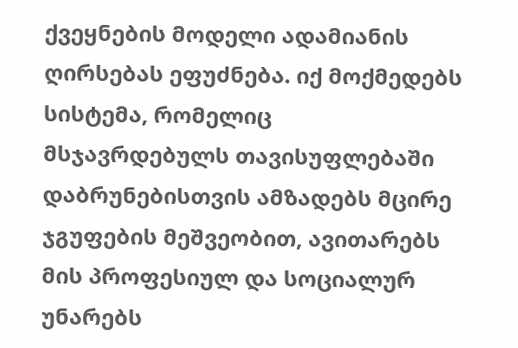ქვეყნების მოდელი ადამიანის ღირსებას ეფუძნება. იქ მოქმედებს სისტემა, რომელიც მსჯავრდებულს თავისუფლებაში დაბრუნებისთვის ამზადებს მცირე ჯგუფების მეშვეობით, ავითარებს მის პროფესიულ და სოციალურ უნარებს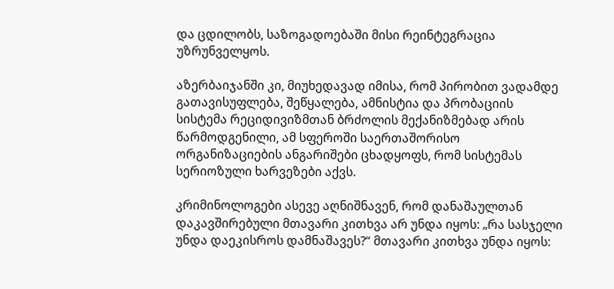და ცდილობს, საზოგადოებაში მისი რეინტეგრაცია უზრუნველყოს.

აზერბაიჯანში კი, მიუხედავად იმისა, რომ პირობით ვადამდე გათავისუფლება, შეწყალება, ამნისტია და პრობაციის სისტემა რეციდივიზმთან ბრძოლის მექანიზმებად არის წარმოდგენილი, ამ სფეროში საერთაშორისო ორგანიზაციების ანგარიშები ცხადყოფს, რომ სისტემას სერიოზული ხარვეზები აქვს.

კრიმინოლოგები ასევე აღნიშნავენ, რომ დანაშაულთან დაკავშირებული მთავარი კითხვა არ უნდა იყოს: „რა სასჯელი უნდა დაეკისროს დამნაშავეს?“ მთავარი კითხვა უნდა იყოს: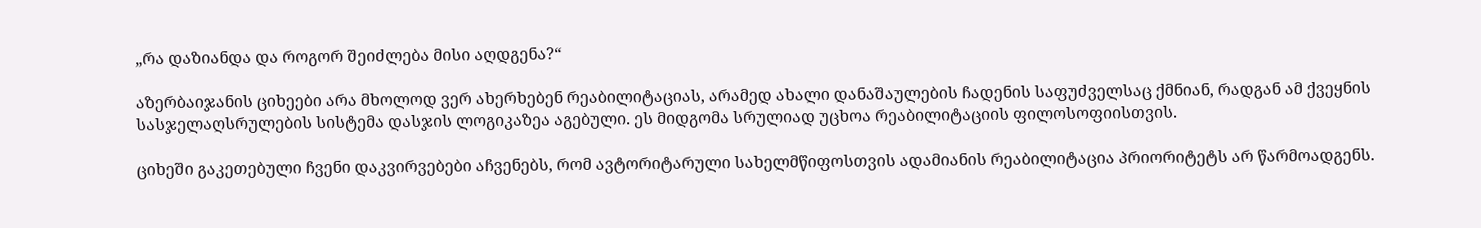„რა დაზიანდა და როგორ შეიძლება მისი აღდგენა?“

აზერბაიჯანის ციხეები არა მხოლოდ ვერ ახერხებენ რეაბილიტაციას, არამედ ახალი დანაშაულების ჩადენის საფუძველსაც ქმნიან, რადგან ამ ქვეყნის სასჯელაღსრულების სისტემა დასჯის ლოგიკაზეა აგებული. ეს მიდგომა სრულიად უცხოა რეაბილიტაციის ფილოსოფიისთვის.

ციხეში გაკეთებული ჩვენი დაკვირვებები აჩვენებს, რომ ავტორიტარული სახელმწიფოსთვის ადამიანის რეაბილიტაცია პრიორიტეტს არ წარმოადგენს.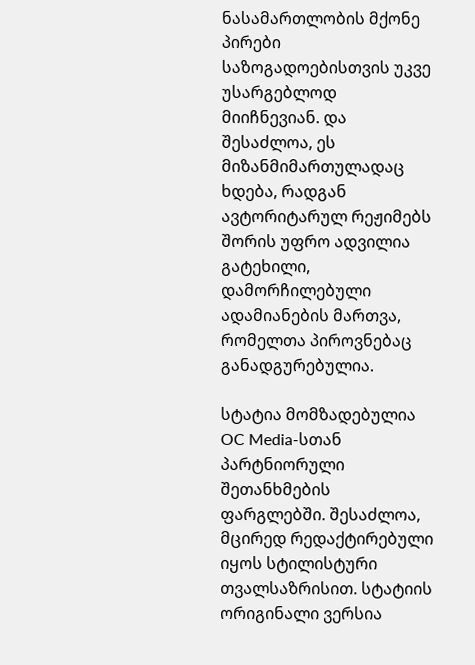ნასამართლობის მქონე პირები საზოგადოებისთვის უკვე უსარგებლოდ მიიჩნევიან. და შესაძლოა, ეს მიზანმიმართულადაც ხდება, რადგან ავტორიტარულ რეჟიმებს შორის უფრო ადვილია გატეხილი, დამორჩილებული ადამიანების მართვა, რომელთა პიროვნებაც განადგურებულია.

სტატია მომზადებულია OC Media-სთან პარტნიორული შეთანხმების ფარგლებში. შესაძლოა, მცირედ რედაქტირებული იყოს სტილისტური თვალსაზრისით. სტატიის ორიგინალი ვერსია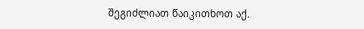შეგიძლიათ წაიკითხოთ აქ.